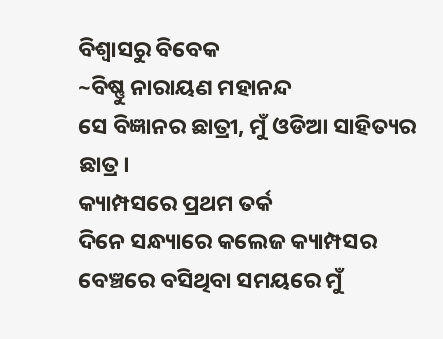ବିଶ୍ୱାସରୁ ବିବେକ
~ବିଷ୍ଣୁ ନାରାୟଣ ମହାନନ୍ଦ
ସେ ବିଜ୍ଞାନର ଛାତ୍ରୀ, ମୁଁ ଓଡିଆ ସାହିତ୍ୟର ଛାତ୍ର।
କ୍ୟାମ୍ପସରେ ପ୍ରଥମ ତର୍କ
ଦିନେ ସନ୍ଧ୍ୟାରେ କଲେଜ କ୍ୟାମ୍ପସର ବେଞ୍ଚରେ ବସିଥିବା ସମୟରେ ମୁଁ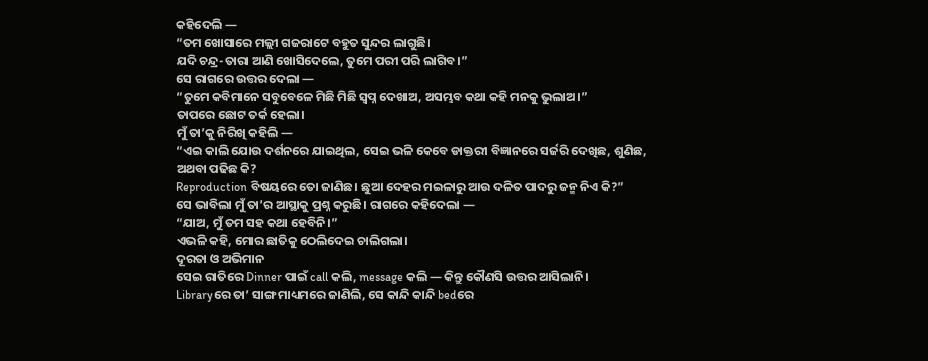କହିଦେଲି —
“ତମ ଖୋସାରେ ମଲ୍ଲୀ ଗଜରାଟେ ବହୁତ ସୁନ୍ଦର ଲାଗୁଛି।
ଯଦି ଚନ୍ଦ୍ର-ତାରା ଆଣି ଖୋସିଦେଲେ, ତୁମେ ପରୀ ପରି ଲାଗିବ।”
ସେ ରାଗରେ ଉତ୍ତର ଦେଲା —
“ତୁମେ କବିମାନେ ସବୁବେଳେ ମିଛି ମିଛି ସ୍ବପ୍ନ ଦେଖାଅ, ଅସମ୍ଭବ କଥା କହି ମନକୁ ଭୁଲାଅ।”
ତାପରେ ଛୋଟ ତର୍କ ହେଲା।
ମୁଁ ତା’କୁ ନିରିଖି କହିଲି —
“ଏଇ କାଲି ଯୋଉ ଦର୍ଶନରେ ଯାଇଥିଲ, ସେଇ ଭଳି କେବେ ଡାକ୍ତରୀ ବିଜ୍ଞାନରେ ସର୍ଜରି ଦେଖିଛ, ଶୁଣିଛ, ଅଥବା ପଢିଛ କି?
Reproduction ବିଷୟରେ ତୋ ଜାଣିଛ। ଛୁଆ ଦେହର ମଇଳାରୁ ଆଉ ଦଳିତ ପାଦରୁ ଜନ୍ମ ନିଏ କି?”
ସେ ଭାବିଲା ମୁଁ ତା’ର ଆସ୍ଥାକୁ ପ୍ରଶ୍ନ କରୁଛି। ରାଗରେ କହିଦେଲା —
“ଯାଅ, ମୁଁ ତମ ସହ କଥା ହେବିନି।”
ଏଭଳି କହି, ମୋର ଛାତିକୁ ଠେଲିଦେଇ ଚାଲିଗଲା।
ଦୂରତା ଓ ଅଭିମାନ
ସେଇ ରାତିରେ Dinner ପାଇଁ call କଲି, message କଲି — କିନ୍ତୁ କୌଣସି ଉତ୍ତର ଆସିଲାନି।
Libraryରେ ତା’ ସାଙ୍ଗ ମାଧ୍ୟମରେ ଜାଣିଲି, ସେ କାନ୍ଦି କାନ୍ଦି bedରେ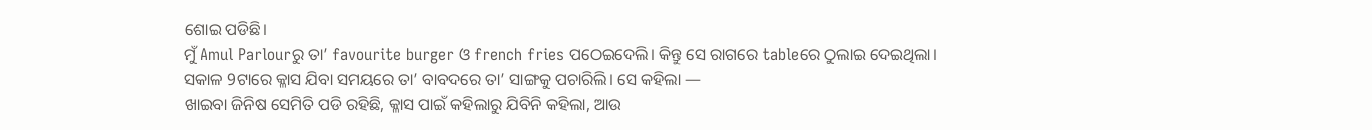ଶୋଇ ପଡିଛି।
ମୁଁ Amul Parlourରୁ ତା’ favourite burger ଓ french fries ପଠେଇଦେଲି। କିନ୍ତୁ ସେ ରାଗରେ tableରେ ଠୁଲାଇ ଦେଇଥିଲା।
ସକାଳ 9ଟାରେ କ୍ଳାସ ଯିବା ସମୟରେ ତା’ ବାବଦରେ ତା’ ସାଙ୍ଗକୁ ପଚାରିଲି। ସେ କହିଲା —
ଖାଇବା ଜିନିଷ ସେମିତି ପଡି ରହିଛି, କ୍ଳାସ ପାଇଁ କହିଲାରୁ ଯିବିନି କହିଲା, ଆଉ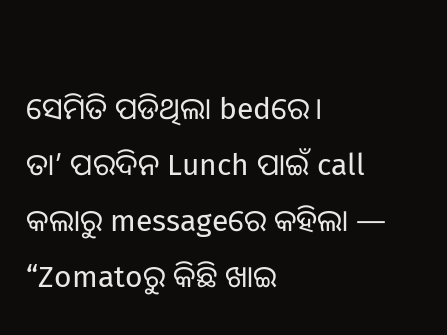ସେମିତି ପଡିଥିଲା bedରେ।
ତା’ ପରଦିନ Lunch ପାଇଁ call କଲାରୁ messageରେ କହିଲା —
“Zomatoରୁ କିଛି ଖାଇ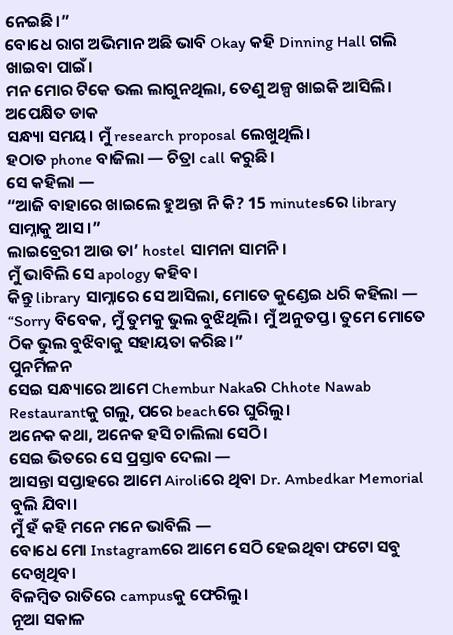ନେଇଛି।”
ବୋଧେ ରାଗ ଅଭିମାନ ଅଛି ଭାବି Okay କହି Dinning Hall ଗଲି ଖାଇବା ପାଇଁ।
ମନ ମୋର ଟିକେ ଭଲ ଲାଗୁନଥିଲା, ତେଣୁ ଅଳ୍ପ ଖାଇକି ଆସିଲି।
ଅପେକ୍ଷିତ ଡାକ
ସନ୍ଧ୍ୟା ସମୟ। ମୁଁ research proposal ଲେଖୁଥିଲି।
ହଠାତ phone ବାଜିଲା — ଚିତ୍ରା call କରୁଛି।
ସେ କହିଲା —
“ଆଜି ବାହାରେ ଖାଇଲେ ହୁଅନ୍ତା ନି କି? 15 minutesରେ library ସାମ୍ନାକୁ ଆସ।”
ଲାଇବ୍ରେରୀ ଆଉ ତା’ hostel ସାମନା ସାମନି।
ମୁଁ ଭାବିଲି ସେ apology କହିବ।
କିନ୍ତୁ library ସାମ୍ନାରେ ସେ ଆସିଲା, ମୋତେ କୁଣ୍ଡେଇ ଧରି କହିଲା —
“Sorry ବିବେକ, ମୁଁ ତୁମକୁ ଭୁଲ ବୁଝିଥିଲି। ମୁଁ ଅନୁତପ୍ତ। ତୁମେ ମୋତେ ଠିକ ଭୁଲ ବୁଝିବାକୁ ସହାୟତା କରିଛ।”
ପୁନର୍ମିଳନ
ସେଇ ସନ୍ଧ୍ୟାରେ ଆମେ Chembur Nakaର Chhote Nawab Restaurantକୁ ଗଲୁ, ପରେ beachରେ ଘୁରିଲୁ।
ଅନେକ କଥା, ଅନେକ ହସି ଚାଲିଲା ସେଠି।
ସେଇ ଭିତରେ ସେ ପ୍ରସ୍ତାବ ଦେଲା —
ଆସନ୍ତା ସପ୍ତାହରେ ଆମେ Airoliରେ ଥିବା Dr. Ambedkar Memorial ବୁଲି ଯିବା।
ମୁଁ ହଁ କହି ମନେ ମନେ ଭାବିଲି —
ବୋଧେ ମୋ Instagramରେ ଆମେ ସେଠି ହେଇଥିବା ଫଟୋ ସବୁ ଦେଖିଥିବ।
ବିଳମ୍ବିତ ରାତିରେ campusକୁ ଫେରିଲୁ।
ନୂଆ ସକାଳ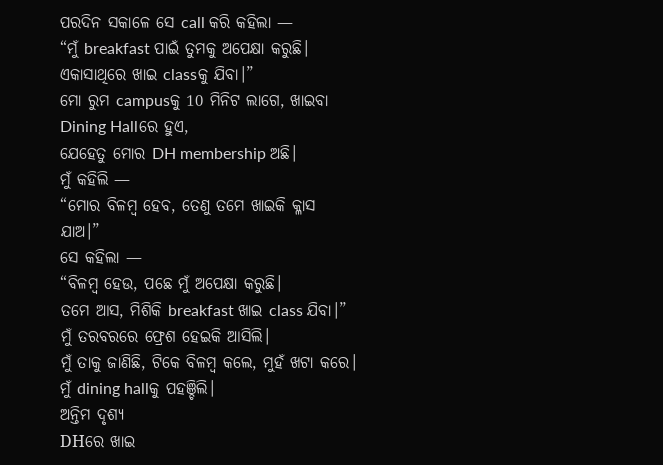ପରଦିନ ସକାଳେ ସେ call କରି କହିଲା —
“ମୁଁ breakfast ପାଇଁ ତୁମକୁ ଅପେକ୍ଷା କରୁଛି।
ଏକାସାଥିରେ ଖାଇ classକୁ ଯିବା।”
ମୋ ରୁମ campusକୁ 10 ମିନିଟ ଲାଗେ, ଖାଇବା Dining Hallରେ ହୁଏ,
ଯେହେତୁ ମୋର DH membership ଅଛି।
ମୁଁ କହିଲି —
“ମୋର ବିଳମ୍ବ ହେବ, ତେଣୁ ତମେ ଖାଇକି କ୍ଳାସ ଯାଅ।”
ସେ କହିଲା —
“ବିଳମ୍ବ ହେଉ, ପଛେ ମୁଁ ଅପେକ୍ଷା କରୁଛି।
ତମେ ଆସ, ମିଶିକି breakfast ଖାଇ class ଯିବା।”
ମୁଁ ତରବରରେ ଫ୍ରେଶ ହେଇକି ଆସିଲି।
ମୁଁ ତାକୁ ଜାଣିଛି, ଟିକେ ବିଳମ୍ବ କଲେ, ମୁହଁ ଖଟା କରେ।
ମୁଁ dining hallକୁ ପହଞ୍ଚିଲି।
ଅନ୍ତିମ ଦୃଶ୍ୟ
DHରେ ଖାଇ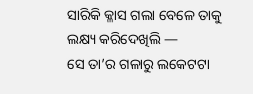ସାରିକି କ୍ଳାସ ଗଲା ବେଳେ ତାକୁ ଲକ୍ଷ୍ୟ କରିଦେଖିଲି —
ସେ ତା’ର ଗଳାରୁ ଲକେଟଟା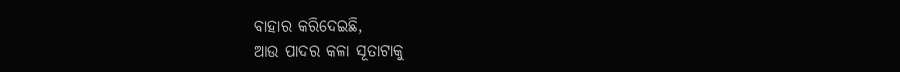ବାହାର କରିଦେଇଛି,
ଆଉ ପାଦର କଳା ସୂତାଟାକୁ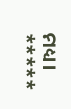ମଧ୍ୟ।
*****